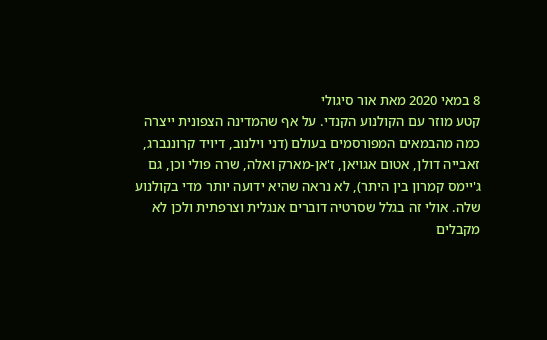8 במאי 2020 מאת אור סיגולי
קטע מוזר עם הקולנוע הקנדי. על אף שהמדינה הצפונית ייצרה כמה מהבמאים המפורסמים בעולם (דני וילנוב, דיויד קרוננברג, זאבייה דולן, אטום אגויאן, ז'אן-מארק ואלה, שרה פולי וכן, גם ג'יימס קמרון בין היתר), לא נראה שהיא ידועה יותר מדי בקולנוע שלה. אולי זה בגלל שסרטיה דוברים אנגלית וצרפתית ולכן לא מקבלים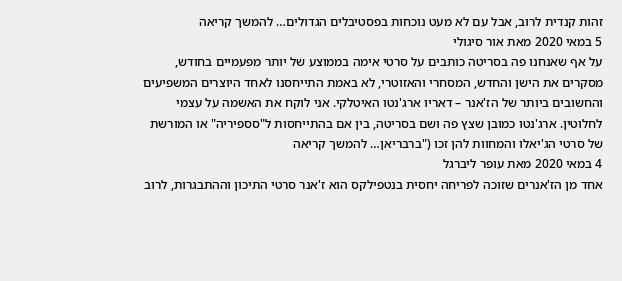זהות קנדית לרוב, אבל עם לא מעט נוכחות בפסטיבלים הגדולים… להמשך קריאה
5 במאי 2020 מאת אור סיגולי
על אף שאנחנו פה בסריטה כותבים על סרטי אימה בממוצע של יותר מפעמיים בחודש, מסקרים את הישן והחדש, המסחרי והאזוטרי, לא באמת התייחסנו לאחד היוצרים המשפיעים והחשובים ביותר של הז'אנר – דאריו ארג'נטו האיטלקי. אני לוקח את האשמה על עצמי לחלוטין. ארג'נטו כמובן שצץ פה ושם בסריטה, בין אם בהתייחסות ל"סספיריה" או המורשת של סרטי הג'יאלו והמחוות להן זכו ("ברבריאן… להמשך קריאה
4 במאי 2020 מאת עופר ליברגל
אחד מן הז'אנרים שזוכה לפריחה יחסית בנטפילקס הוא ז'אנר סרטי התיכון וההתבגרות, לרוב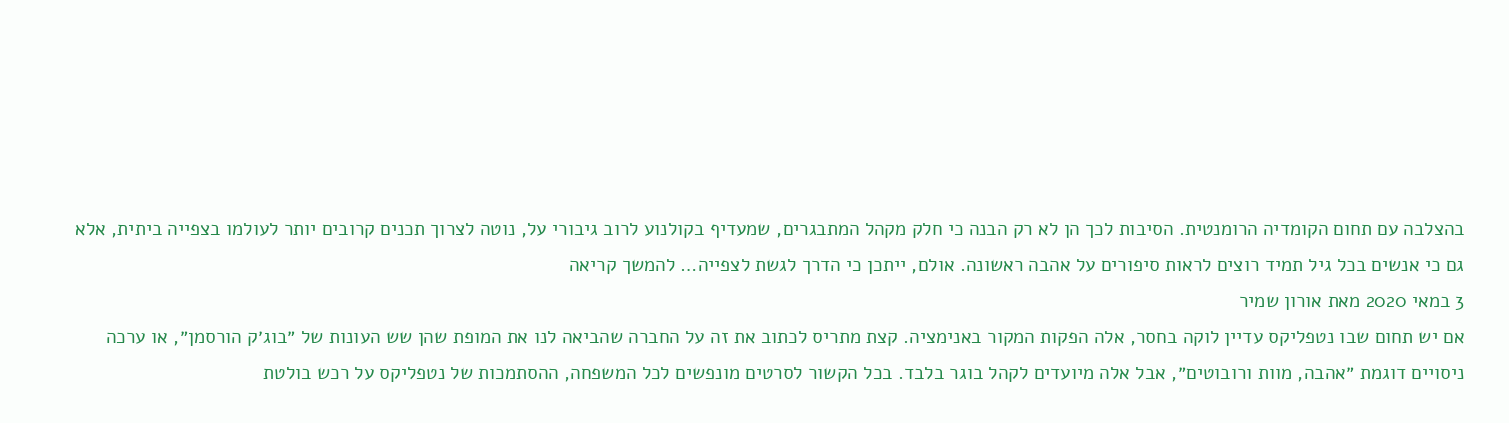בהצלבה עם תחום הקומדיה הרומנטית. הסיבות לכך הן לא רק הבנה כי חלק מקהל המתבגרים, שמעדיף בקולנוע לרוב גיבורי על, נוטה לצרוך תכנים קרובים יותר לעולמו בצפייה ביתית, אלא גם כי אנשים בכל גיל תמיד רוצים לראות סיפורים על אהבה ראשונה. אולם, ייתכן כי הדרך לגשת לצפייה… להמשך קריאה
3 במאי 2020 מאת אורון שמיר
אם יש תחום שבו נטפליקס עדיין לוקה בחסר, אלה הפקות המקור באנימציה. קצת מתריס לכתוב את זה על החברה שהביאה לנו את המופת שהן שש העונות של ״בוג׳ק הורסמן״, או ערכה ניסויים דוגמת ״אהבה, מוות ורובוטים״, אבל אלה מיועדים לקהל בוגר בלבד. בכל הקשור לסרטים מונפשים לכל המשפחה, ההסתמכות של נטפליקס על רכש בולטת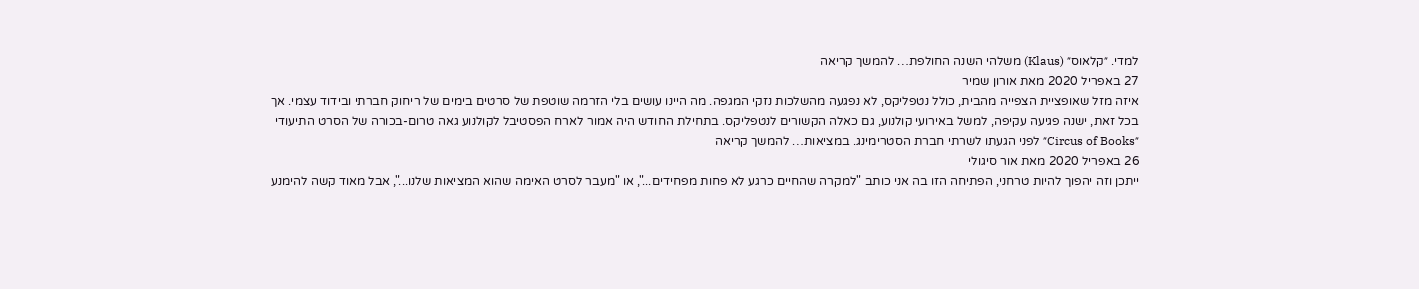למדי. ״קלאוס״ (Klaus) משלהי השנה החולפת… להמשך קריאה
27 באפריל 2020 מאת אורון שמיר
איזה מזל שאופציית הצפייה מהבית, כולל נטפליקס, לא נפגעה מהשלכות נזקי המגפה. מה היינו עושים בלי הזרמה שוטפת של סרטים בימים של ריחוק חברתי ובידוד עצמי. אך בכל זאת, ישנה פגיעה עקיפה, למשל באירועי קולנוע, גם כאלה הקשורים לנטפליקס. בתחילת החודש היה אמור לארח הפסטיבל לקולנוע גאה טרום-בכורה של הסרט התיעודי ״Circus of Books״ לפני הגעתו לשרתי חברת הסטרימינג. במציאות… להמשך קריאה
26 באפריל 2020 מאת אור סיגולי
ייתכן וזה יהפוך להיות טרחני, הפתיחה הזו בה אני כותב "למקרה שהחיים כרגע לא פחות מפחידים...", או "מעבר לסרט האימה שהוא המציאות שלנו...", אבל מאוד קשה להימנע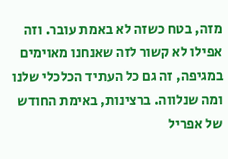מזה, בטח כשזה לא באמת עובר. וזה אפילו לא קשור לזה שאנחנו מאוימים במגיפה, זה גם כל העתיד הכלכלי שלנו ומה שנלווה. ברצינות, באימת החודש של אפריל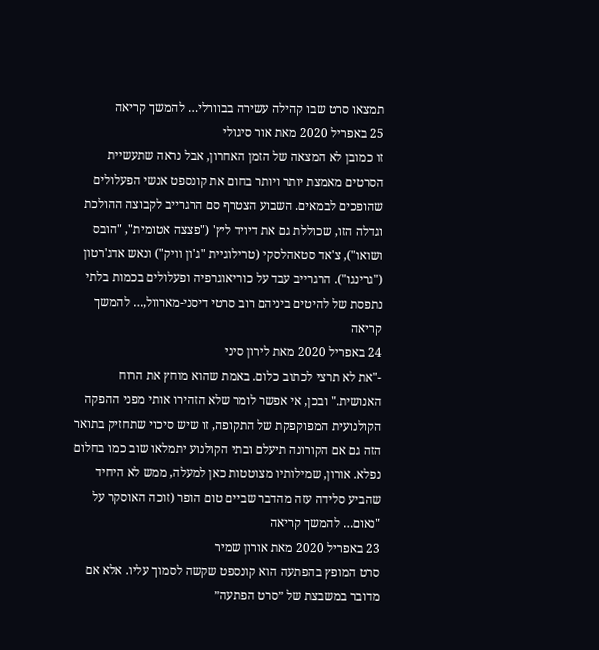תמצאו סרט שבו קהילה עשירה בבוורלי… להמשך קריאה
25 באפריל 2020 מאת אור סיגולי
זו כמובן לא המצאה של הזמן האחרון, אבל נראה שתעשיית הסרטים מאמצת יותר ויותר בחום את קונספט אנשי הפעלולים שהופכים לבמאים. השבוע הצטרף סם הרגרייב לקבוצה ההולכת וגדלה הזו, שכוללת גם את דיויד ליץ' ("פצצה אטומית", "הובס ושואו"), צ'אד סטאהלסקי (טרילוגיית "ג'ון וויק") ונאש אדג'רטון ("גרינגו"). הרגרייב עבד על כוריאוגרפיה ופעלולים בכמות בלתי נתפסת של להיטים ביניהם רוב סרטי דיסני-מארוול,… להמשך קריאה
24 באפריל 2020 מאת לירון סיני
-"את לא תרצי לכתוב כלום. באמת שהוא מוחץ את הרוח האנושית." ובכן, אי אפשר לומר שלא הזהירו אותי מפני ההפקה הקולנועית המפוקפקת של התקופה, זו שיש סיכוי שתחזיק בתואר הזה גם אם הקורונה תיעלם ובתי הקולנוע יתמלאו שוב כמו בחלום נפלא. אורון, שמילותיו מצוטטות כאן למעלה, ממש לא היחיד שהביע סלידה עזה מהדבר שביים טום הופר (זוכה האוסקר על "נאום… להמשך קריאה
23 באפריל 2020 מאת אורון שמיר
סרט המופץ בהפתעה הוא קונספט שקשה לסמוך עליו. אלא אם מדובר במשבצת של ״סרט הפתעה״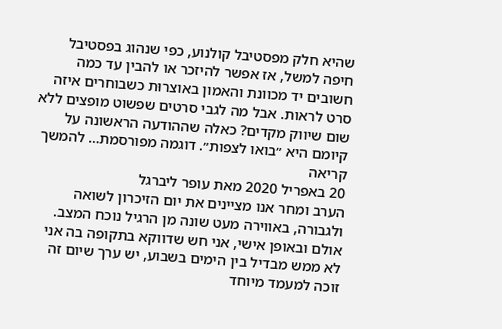שהיא חלק מפסטיבל קולנוע, כפי שנהוג בפסטיבל חיפה למשל, אז אפשר להיזכר או להבין עד כמה חשובים יד מכוונת והאמון באוצרוּת כשבוחרים איזה סרט לראות. אבל מה לגבי סרטים שפשוט מופצים ללא שום שיווק מקדים? כאלה שההודעה הראשונה על קיומם היא ״בואו לצפות״. דוגמה מפורסמת… להמשך קריאה
20 באפריל 2020 מאת עופר ליברגל
הערב ומחר אנו מציינים את יום הזיכרון לשואה ולגבורה, באווירה מעט שונה מן הרגיל נוכח המצב. אולם ובאופן אישי, אני חש שדווקא בתקופה בה אני לא ממש מבדיל בין הימים בשבוע, יש ערך שיום זה זוכה למעמד מיוחד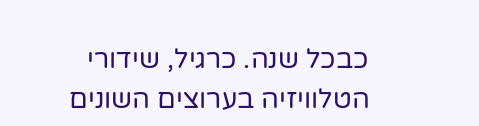כבכל שנה. כרגיל, שידורי הטלוויזיה בערוצים השונים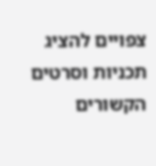צפויים להציג תכניות וסרטים הקשורים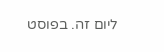ליום זה. בפוסט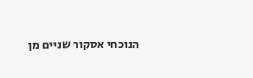הנוכחי אסקור שניים מן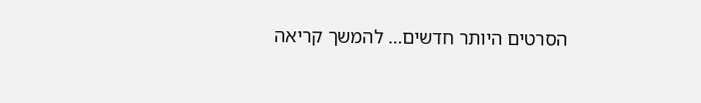הסרטים היותר חדשים… להמשך קריאה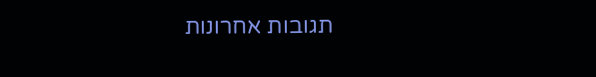תגובות אחרונות